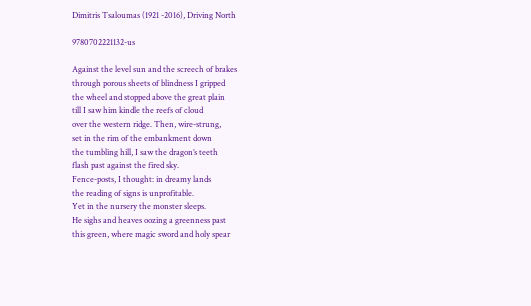Dimitris Tsaloumas (1921 -2016), Driving North

9780702221132-us

Against the level sun and the screech of brakes
through porous sheets of blindness I gripped
the wheel and stopped above the great plain
till I saw him kindle the reefs of cloud
over the western ridge. Then, wire-strung,
set in the rim of the embankment down
the tumbling hill, I saw the dragon’s teeth
flash past against the fired sky.
Fence-posts, I thought: in dreamy lands
the reading of signs is unprofitable.
Yet in the nursery the monster sleeps.
He sighs and heaves oozing a greenness past
this green, where magic sword and holy spear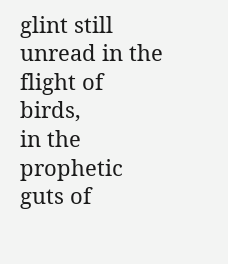glint still unread in the flight of birds,
in the prophetic guts of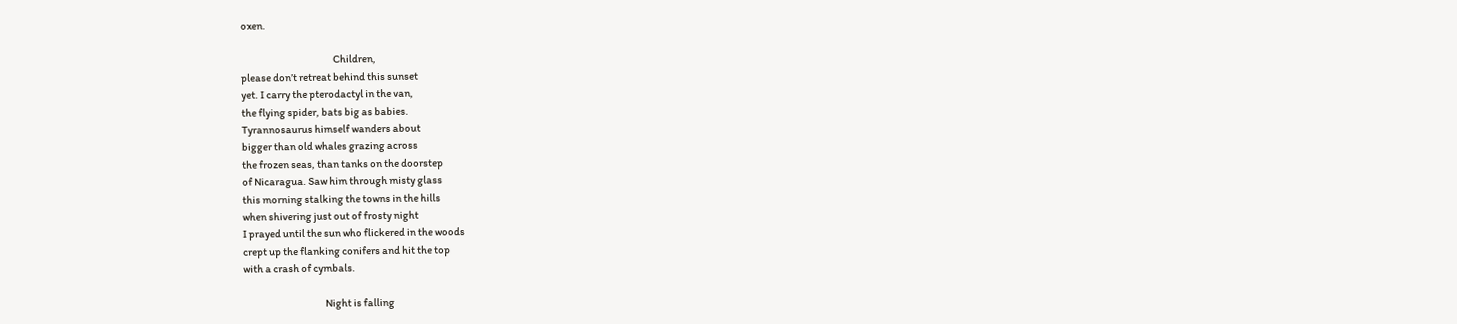oxen.

                                              Children,
please don’t retreat behind this sunset
yet. I carry the pterodactyl in the van,
the flying spider, bats big as babies.
Tyrannosaurus himself wanders about
bigger than old whales grazing across
the frozen seas, than tanks on the doorstep
of Nicaragua. Saw him through misty glass
this morning stalking the towns in the hills
when shivering just out of frosty night
I prayed until the sun who flickered in the woods
crept up the flanking conifers and hit the top
with a crash of cymbals.

                                         Night is falling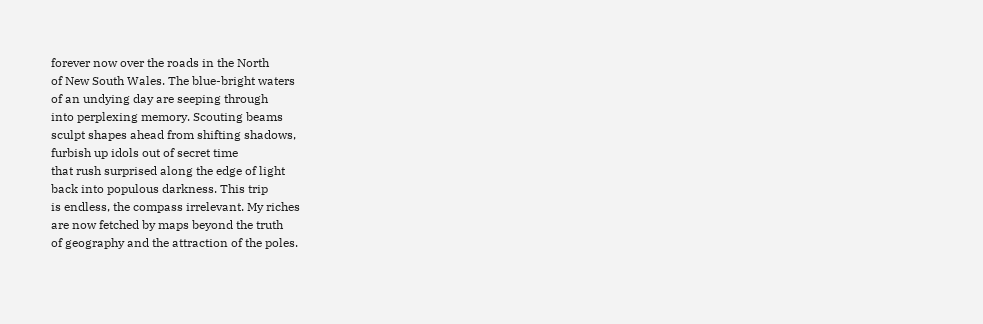forever now over the roads in the North
of New South Wales. The blue-bright waters
of an undying day are seeping through
into perplexing memory. Scouting beams
sculpt shapes ahead from shifting shadows,
furbish up idols out of secret time
that rush surprised along the edge of light
back into populous darkness. This trip
is endless, the compass irrelevant. My riches
are now fetched by maps beyond the truth
of geography and the attraction of the poles.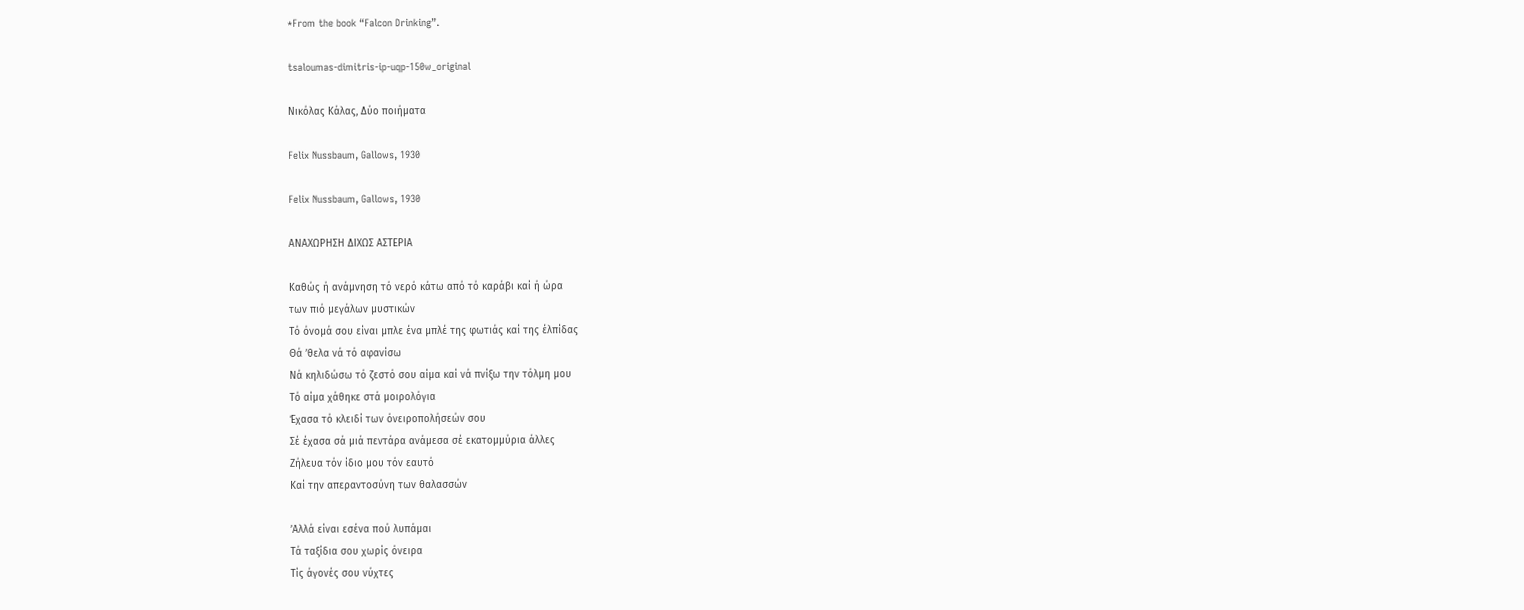*From the book “Falcon Drinking”.

tsaloumas-dimitris-ip-uqp-150w_original

Νικόλας Κάλας, Δύο ποιήματα

Felix Nussbaum, Gallows, 1930

Felix Nussbaum, Gallows, 1930

ΑΝΑΧΩΡΗΣΗ ΔΙΧΩΣ ΑΣΤΕΡΙΑ

Καθώς ή ανάμνηση τό νερό κάτω από τό καράβι καί ή ώρα
των πιό μεγάλων μυστικών
Τό όνομά σου είναι μπλε ένα μπλέ της φωτιάς καί της έλπίδας
Θά ’θελα νά τό αφανίσω
Νά κηλιδώσω τό ζεστό σου αίμα καί νά πνίξω την τόλμη μου
Τό αίμα χάθηκε στά μοιρολόγια
Έχασα τό κλειδί των όνειροπολήσεών σου
Σέ έχασα σά μιά πεντάρα ανάμεσα σέ εκατομμύρια άλλες
Ζήλευα τόν ίδιο μου τόν εαυτό
Καί την απεραντοσύνη των θαλασσών

’Αλλά είναι εσένα πού λυπάμαι
Τά ταξίδια σου χωρίς όνειρα
Τίς άγονές σου νύχτες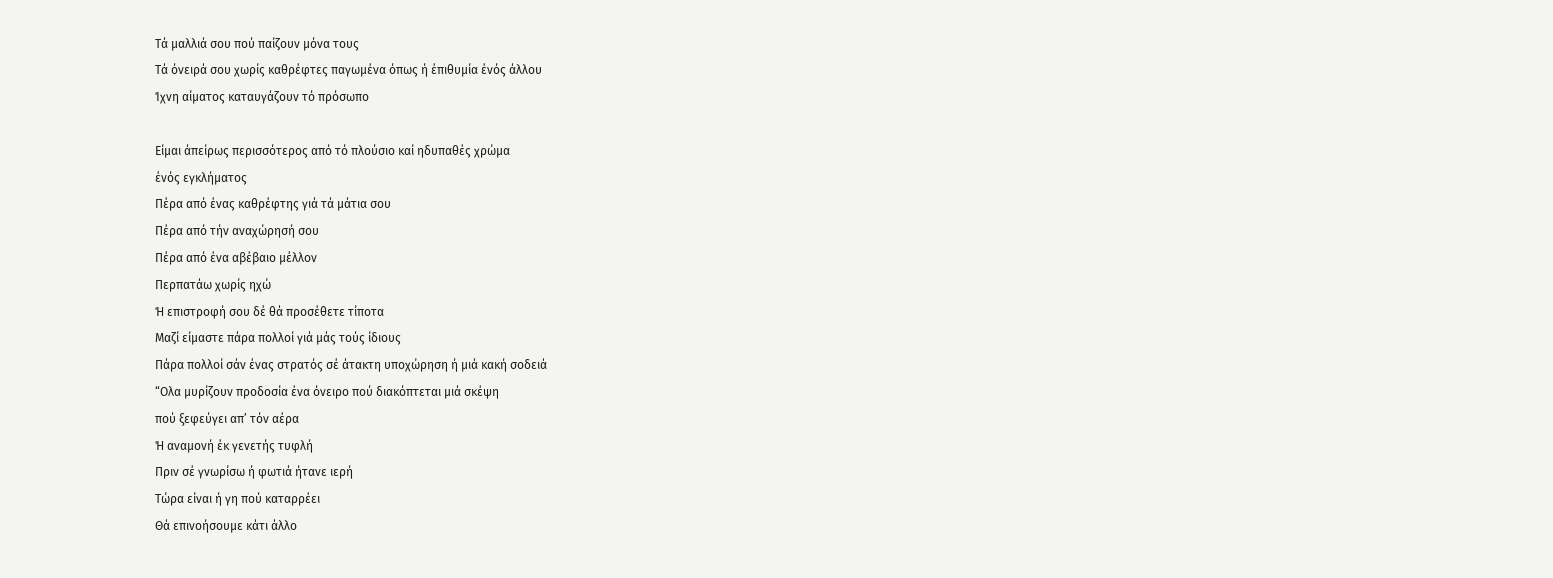Τά μαλλιά σου πού παίζουν μόνα τους
Τά όνειρά σου χωρίς καθρέφτες παγωμένα όπως ή έπιθυμία ένός άλλου
Ίχνη αίματος καταυγάζουν τό πρόσωπο

Είμαι άπείρως περισσότερος από τό πλούσιο καί ηδυπαθές χρώμα
ένός εγκλήματος
Πέρα από ένας καθρέφτης γιά τά μάτια σου
Πέρα από τήν αναχώρησή σου
Πέρα από ένα αβέβαιο μέλλον
Περπατάω χωρίς ηχώ
Ή επιστροφή σου δέ θά προσέθετε τίποτα
Μαζί είμαστε πάρα πολλοί γιά μάς τούς ίδιους
Πάρα πολλοί σάν ένας στρατός σέ άτακτη υποχώρηση ή μιά κακή σοδειά
“Ολα μυρίζουν προδοσία ένα όνειρο πού διακόπτεται μιά σκέψη
πού ξεφεύγει απ’ τόν αέρα
Ή αναμονή έκ γενετής τυφλή
Πριν σέ γνωρίσω ή φωτιά ήτανε ιερή
Τώρα είναι ή γη πού καταρρέει
Θά επινοήσουμε κάτι άλλο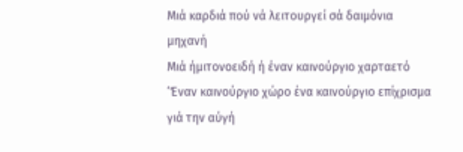Μιά καρδιά πού νά λειτουργεί σά δαιμόνια μηχανή
Μιά ήμιτονοειδή ή έναν καινούργιο χαρταετό
‘Έναν καινούργιο χώρο ένα καινούργιο επίχρισμα γιά την αύγή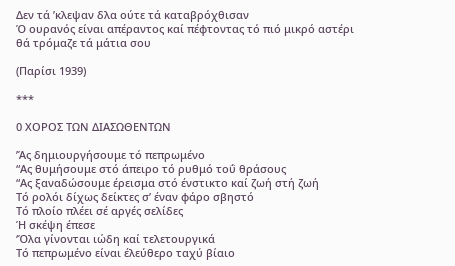Δεν τά ’κλεψαν δλα ούτε τά καταβρόχθισαν
Ό ουρανός είναι απέραντος καί πέφτοντας τό πιό μικρό αστέρι
θά τρόμαζε τά μάτια σου

(Παρίσι 1939)

***

0 ΧΟΡΟΣ ΤΩΝ ΔΙΑΣΩΘΕΝΤΩΝ

’Άς δημιουργήσουμε τό πεπρωμένο
“Ας θυμήσουμε στό άπειρο τό ρυθμό τοΰ θράσους
“Ας ξαναδώσουμε έρεισμα στό ένστικτο καί ζωή στή ζωή
Τό ρολόι δίχως δείκτες σ’ έναν φάρο σβηστό
Τό πλοίο πλέει σέ αργές σελίδες
Ή σκέψη έπεσε
‘Όλα γίνονται ιώδη καί τελετουργικά
Τό πεπρωμένο είναι έλεύθερο ταχύ βίαιο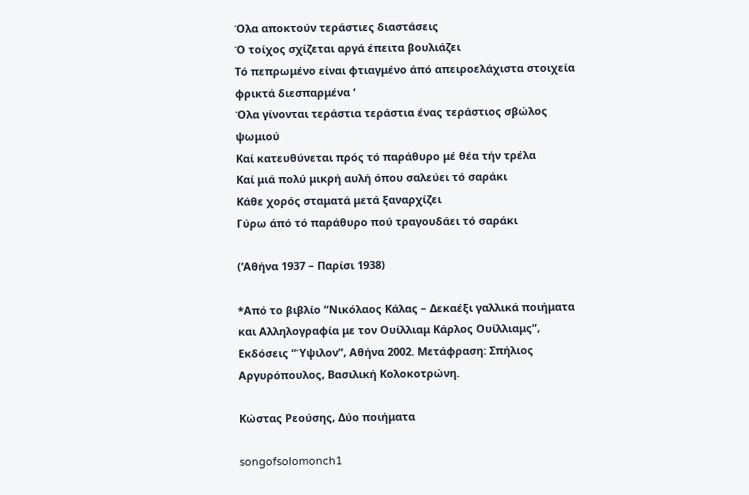Όλα αποκτούν τεράστιες διαστάσεις
Ό τοίχος σχίζεται αργά έπειτα βουλιάζει
Τό πεπρωμένο είναι φτιαγμένο άπό απειροελάχιστα στοιχεία
φρικτά διεσπαρμένα ‘
Όλα γίνονται τεράστια τεράστια ένας τεράστιος σβώλος ψωμιού
Καί κατευθύνεται πρός τό παράθυρο μέ θέα τήν τρέλα
Καί μιά πολύ μικρή αυλή όπου σαλεύει τό σαράκι
Κάθε χορός σταματά μετά ξαναρχίζει
Γύρω άπό τό παράθυρο πού τραγουδάει τό σαράκι

(’Αθήνα 1937 – Παρίσι 1938)

*Από το βιβλίο “Νικόλαος Κάλας – Δεκαέξι γαλλικά ποιήματα και Αλληλογραφία με τον Ουίλλιαμ Κάρλος Ουίλλιαμς”, Εκδόσεις “Ύψιλον”, Αθήνα 2002. Μετάφραση: Σπήλιος Αργυρόπουλος, Βασιλική Κολοκοτρώνη.

Κώστας Ρεούσης, Δύο ποιήματα

songofsolomonch1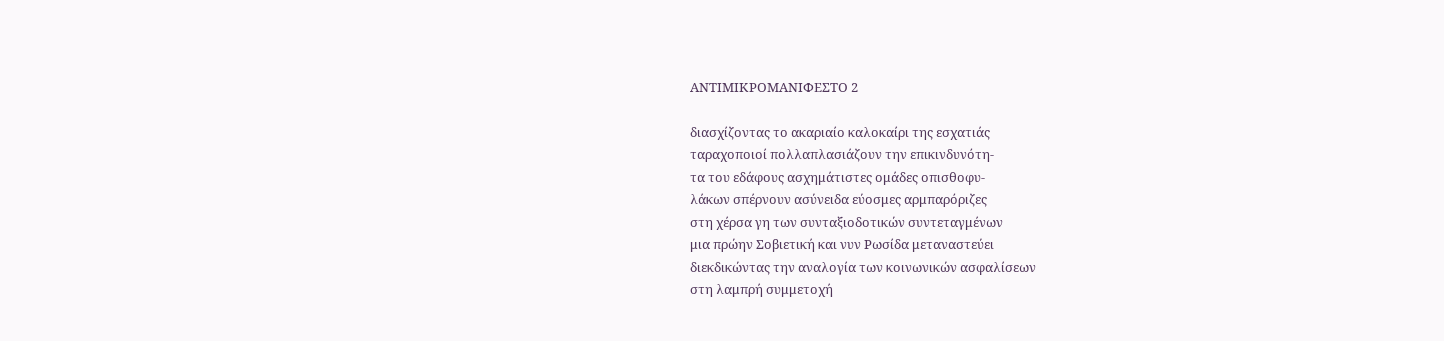ΑΝΤΙΜΙΚΡΟΜΑΝΙΦΕΣΤΟ 2

διασχίζοντας το ακαριαίο καλοκαίρι της εσχατιάς
ταραχοποιοί πολλαπλασιάζουν την επικινδυνότη-
τα του εδάφους ασχημάτιστες ομάδες οπισθοφυ-
λάκων σπέρνουν ασύνειδα εύοσμες αρμπαρόριζες
στη χέρσα γη των συνταξιοδοτικών συντεταγμένων
μια πρώην Σοβιετική και νυν Ρωσίδα μεταναστεύει
διεκδικώντας την αναλογία των κοινωνικών ασφαλίσεων
στη λαμπρή συμμετοχή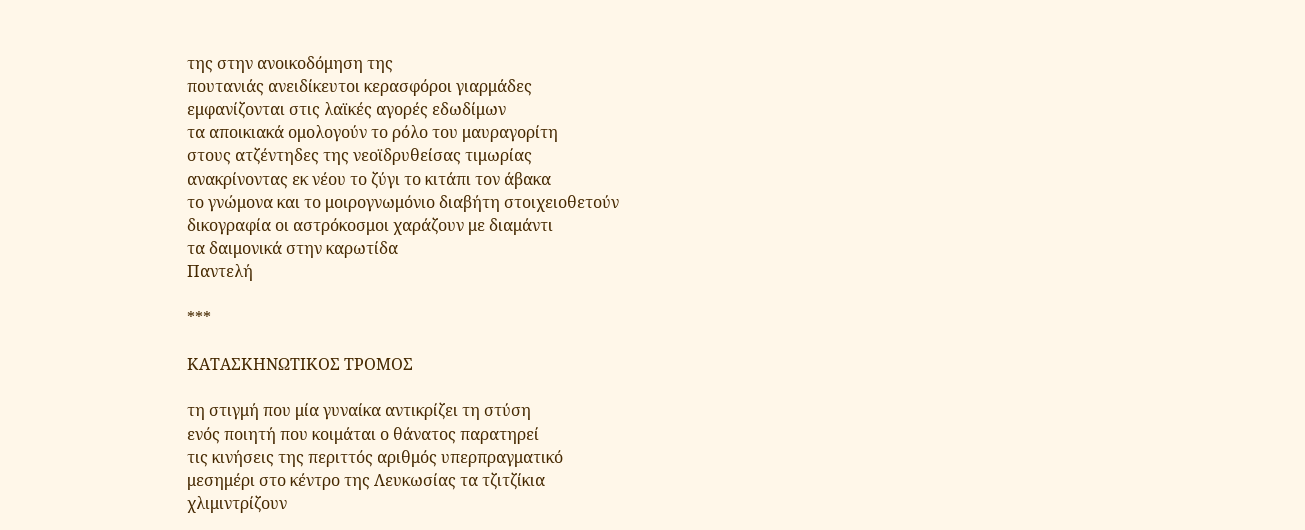της στην ανοικοδόμηση της
πουτανιάς ανειδίκευτοι κερασφόροι γιαρμάδες
εμφανίζονται στις λαϊκές αγορές εδωδίμων
τα αποικιακά ομολογούν το ρόλο του μαυραγορίτη
στους ατζέντηδες της νεοϊδρυθείσας τιμωρίας
ανακρίνοντας εκ νέου το ζύγι το κιτάπι τον άβακα
το γνώμονα και το μοιρογνωμόνιο διαβήτη στοιχειοθετούν
δικογραφία οι αστρόκοσμοι χαράζουν με διαμάντι
τα δαιμονικά στην καρωτίδα
Παντελή

***

ΚΑΤΑΣΚΗΝΩΤΙΚΟΣ ΤΡΟΜΟΣ

τη στιγμή που μία γυναίκα αντικρίζει τη στύση
ενός ποιητή που κοιμάται ο θάνατος παρατηρεί
τις κινήσεις της περιττός αριθμός υπερπραγματικό
μεσημέρι στο κέντρο της Λευκωσίας τα τζιτζίκια
χλιμιντρίζουν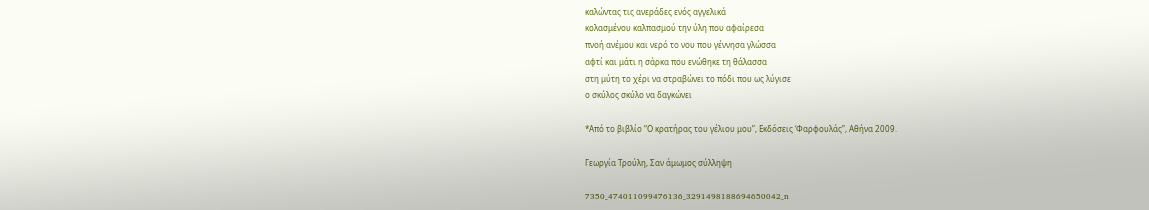καλώντας τις ανεράδες ενός αγγελικά
κολασμένου καλπασμού την ύλη που αφαίρεσα
πνοή ανέμου και νερό το νου που γέννησα γλώσσα
αφτί και μάτι η σάρκα που ενώθηκε τη θάλασσα
στη μύτη το χέρι να στραβώνει το πόδι που ως λύγισε
ο σκύλος σκύλο να δαγκώνει

*Από το βιβλίο “Ο κρατήρας του γέλιου μου”, Εκδόσεις ‘Φαρφουλάς”, Αθήνα 2009.

Γεωργία Τρούλη, Σαν άμωμος σύλληψη

7350_474011099476136_3291498188694650042_n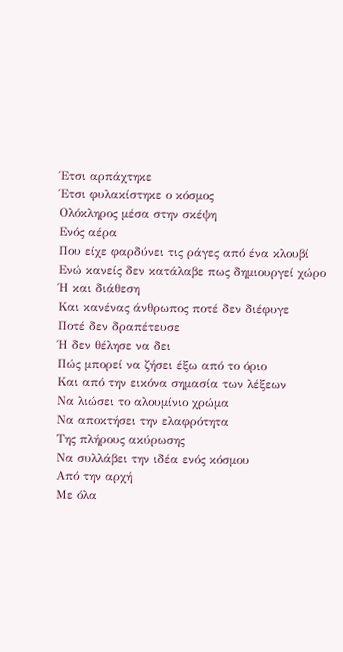Έτσι αρπάχτηκε
Έτσι φυλακίστηκε ο κόσμος
Ολόκληρος μέσα στην σκέψη
Ενός αέρα
Που είχε φαρδύνει τις ράγες από ένα κλουβί
Ενώ κανείς δεν κατάλαβε πως δημιουργεί χώρο
Ή και διάθεση
Και κανένας άνθρωπος ποτέ δεν διέφυγε
Ποτέ δεν δραπέτευσε
Ή δεν θέλησε να δει
Πώς μπορεί να ζήσει έξω από το όριο
Και από την εικόνα σημασία των λέξεων
Να λιώσει το αλουμίνιο χρώμα
Να αποκτήσει την ελαφρότητα
Της πλήρους ακύρωσης
Να συλλάβει την ιδέα ενός κόσμου
Από την αρχή
Με όλα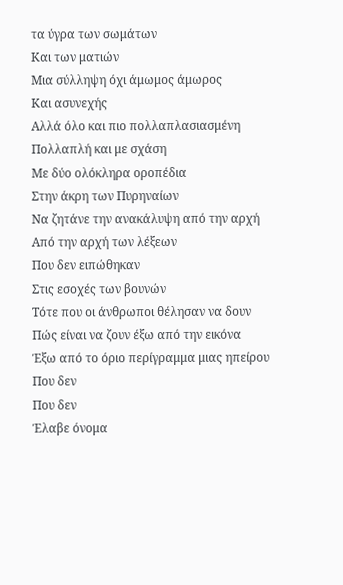τα ύγρα των σωμάτων
Και των ματιών
Μια σύλληψη όχι άμωμος άμωρος
Και ασυνεχής
Αλλά όλο και πιο πολλαπλασιασμένη
Πολλαπλή και με σχάση
Με δύο ολόκληρα οροπέδια
Στην άκρη των Πυρηναίων
Να ζητάνε την ανακάλυψη από την αρχή
Από την αρχή των λέξεων
Που δεν ειπώθηκαν
Στις εσοχές των βουνών
Τότε που οι άνθρωποι θέλησαν να δουν
Πώς είναι να ζουν έξω από την εικόνα
Έξω από το όριο περίγραμμα μιας ηπείρου
Που δεν
Που δεν
Έλαβε όνομα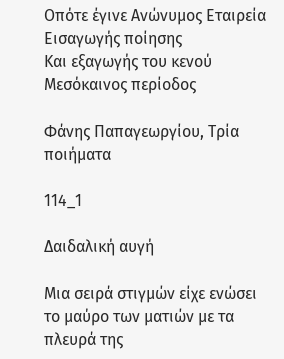Οπότε έγινε Ανώνυμος Εταιρεία
Εισαγωγής ποίησης
Και εξαγωγής του κενού
Μεσόκαινος περίοδος

Φάνης Παπαγεωργίου, Τρία ποιήματα

114_1

Δαιδαλική αυγή

Μια σειρά στιγμών είχε ενώσει
το μαύρο των ματιών με τα πλευρά της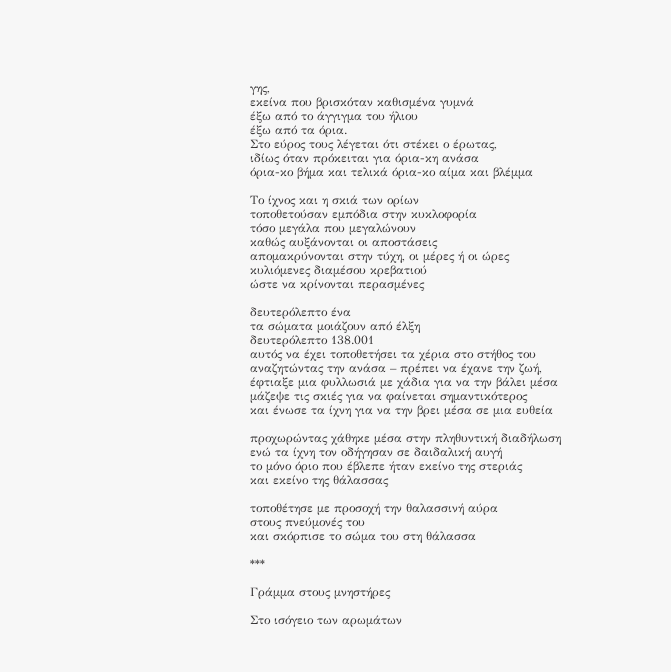γης,
εκείνα που βρισκόταν καθισμένα γυμνά
έξω από το άγγιγμα του ήλιου
έξω από τα όρια.
Στο εύρος τους λέγεται ότι στέκει ο έρωτας,
ιδίως όταν πρόκειται για όρια-κη ανάσα
όρια-κο βήμα και τελικά όρια-κο αίμα και βλέμμα

Το ίχνος και η σκιά των ορίων
τοποθετούσαν εμπόδια στην κυκλοφορία
τόσο μεγάλα που μεγαλώνουν
καθώς αυξάνονται οι αποστάσεις
απομακρύνονται στην τύχη, οι μέρες ή οι ώρες
κυλιόμενες διαμέσου κρεβατιού
ώστε να κρίνονται περασμένες

δευτερόλεπτο ένα
τα σώματα μοιάζουν από έλξη
δευτερόλεπτο 138.001
αυτός να έχει τοποθετήσει τα χέρια στο στήθος του
αναζητώντας την ανάσα – πρέπει να έχανε την ζωή,
έφτιαξε μια φυλλωσιά με χάδια για να την βάλει μέσα
μάζεψε τις σκιές για να φαίνεται σημαντικότερος
και ένωσε τα ίχνη για να την βρει μέσα σε μια ευθεία

προχωρώντας χάθηκε μέσα στην πληθυντική διαδήλωση
ενώ τα ίχνη τον οδήγησαν σε δαιδαλική αυγή
το μόνο όριο που έβλεπε ήταν εκείνο της στεριάς
και εκείνο της θάλασσας

τοποθέτησε με προσοχή την θαλασσινή αύρα
στους πνεύμονές του
και σκόρπισε το σώμα του στη θάλασσα

***

Γράμμα στους μνηστήρες

Στο ισόγειο των αρωμάτων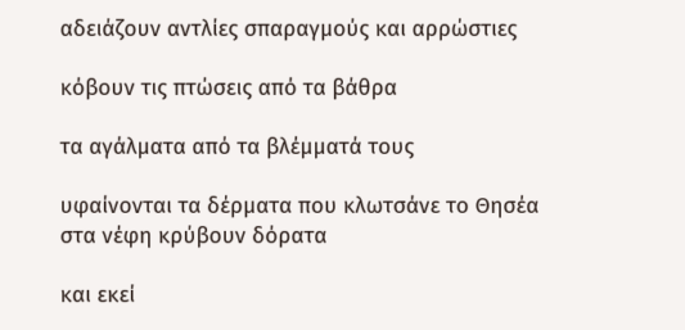αδειάζουν αντλίες σπαραγμούς και αρρώστιες

κόβουν τις πτώσεις από τα βάθρα

τα αγάλματα από τα βλέμματά τους

υφαίνονται τα δέρματα που κλωτσάνε το Θησέα
στα νέφη κρύβουν δόρατα

και εκεί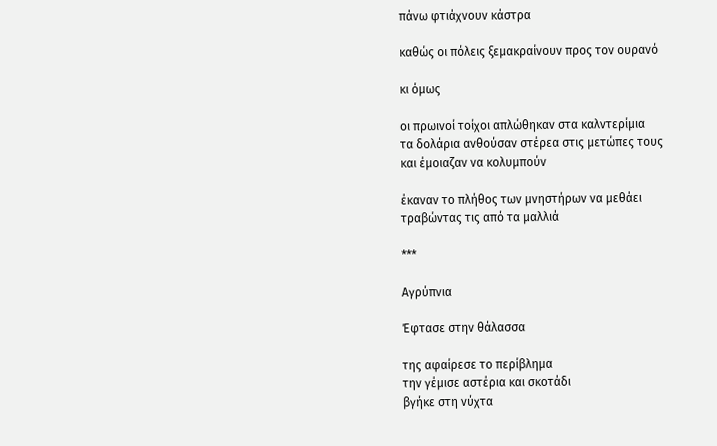πάνω φτιάχνουν κάστρα

καθώς οι πόλεις ξεμακραίνουν προς τον ουρανό

κι όμως

οι πρωινοί τοίχοι απλώθηκαν στα καλντερίμια
τα δολάρια ανθούσαν στέρεα στις μετώπες τους
και έμοιαζαν να κολυμπούν

έκαναν το πλήθος των μνηστήρων να μεθάει
τραβώντας τις από τα μαλλιά

***

Αγρύπνια

Έφτασε στην θάλασσα

της αφαίρεσε το περίβλημα
την γέμισε αστέρια και σκοτάδι
βγήκε στη νύχτα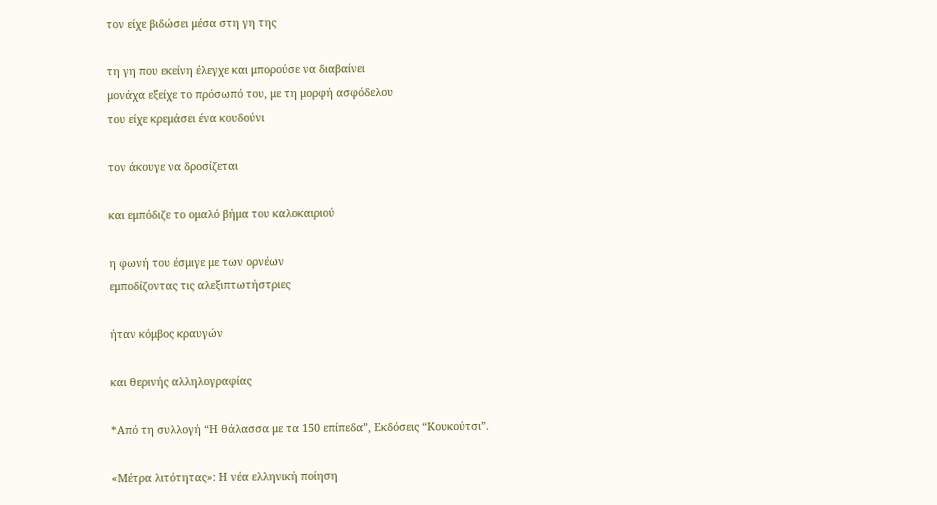τον είχε βιδώσει μέσα στη γη της

τη γη που εκείνη έλεγχε και μπορούσε να διαβαίνει
μονάχα εξείχε το πρόσωπό του, με τη μορφή ασφόδελου
του είχε κρεμάσει ένα κουδούνι

τον άκουγε να δροσίζεται

και εμπόδιζε το ομαλό βήμα του καλοκαιριού

η φωνή του έσμιγε με των ορνέων
εμποδίζοντας τις αλεξιπτωτήστριες

ήταν κόμβος κραυγών

και θερινής αλληλογραφίας

*Από τη συλλογή “Η θάλασσα με τα 150 επίπεδα”, Εκδόσεις “Κουκούτσι”.

«Μέτρα λιτότητας»: Η νέα ελληνική ποίηση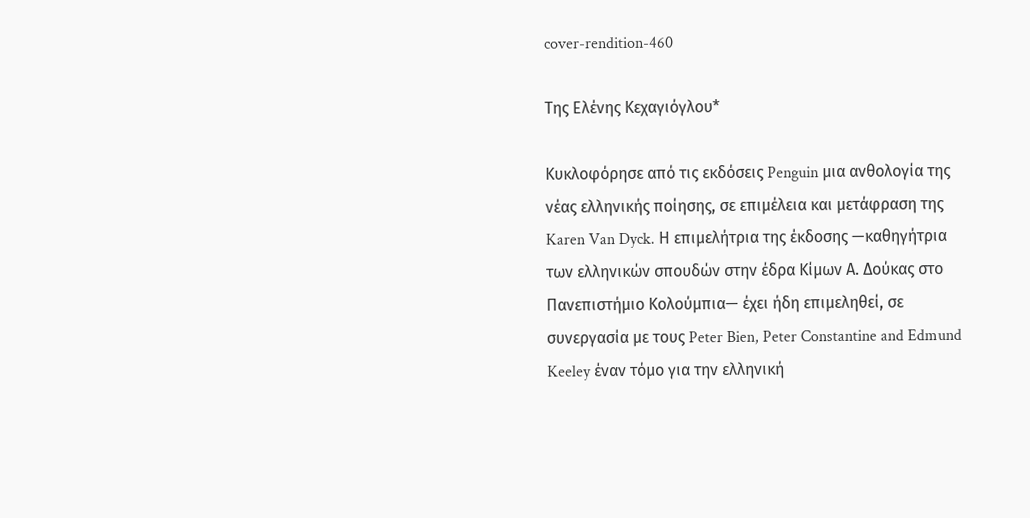cover-rendition-460

Της Ελένης Κεχαγιόγλου*

Κυκλοφόρησε από τις εκδόσεις Penguin μια ανθολογία της νέας ελληνικής ποίησης, σε επιμέλεια και μετάφραση της Karen Van Dyck. Η επιμελήτρια της έκδοσης —καθηγήτρια των ελληνικών σπουδών στην έδρα Κίμων Α. Δούκας στο Πανεπιστήμιο Κολούμπια— έχει ήδη επιμεληθεί, σε συνεργασία με τους Peter Bien, Peter Constantine and Edmund Keeley έναν τόμο για την ελληνική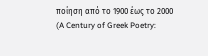ποίηση από το 1900 έως το 2000 (A Century of Greek Poetry: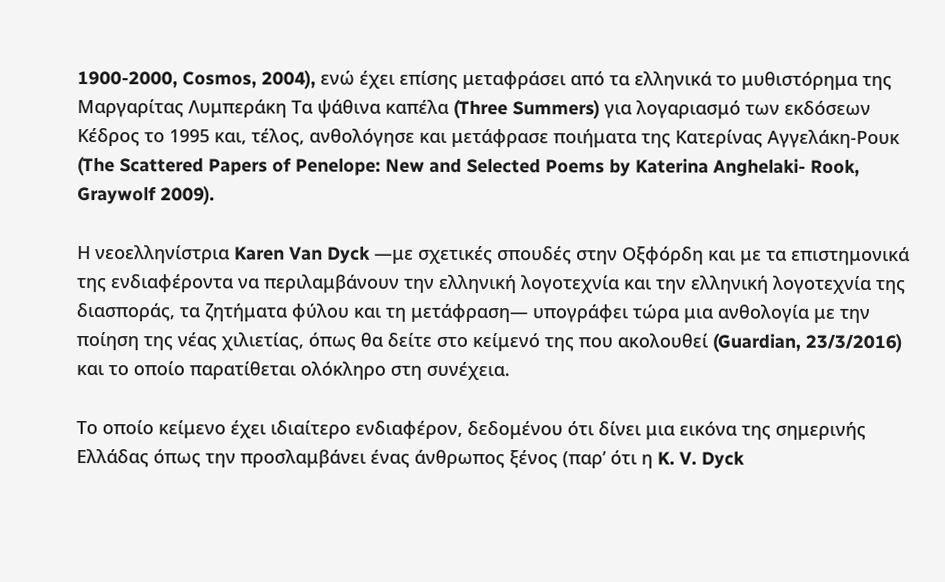1900-2000, Cosmos, 2004), ενώ έχει επίσης μεταφράσει από τα ελληνικά το μυθιστόρημα της Μαργαρίτας Λυμπεράκη Τα ψάθινα καπέλα (Three Summers) για λογαριασμό των εκδόσεων Κέδρος το 1995 και, τέλος, ανθολόγησε και μετάφρασε ποιήματα της Κατερίνας Αγγελάκη-Ρουκ (The Scattered Papers of Penelope: New and Selected Poems by Katerina Anghelaki- Rook, Graywolf 2009).

Η νεοελληνίστρια Karen Van Dyck —με σχετικές σπουδές στην Οξφόρδη και με τα επιστημονικά της ενδιαφέροντα να περιλαμβάνουν την ελληνική λογοτεχνία και την ελληνική λογοτεχνία της διασποράς, τα ζητήματα φύλου και τη μετάφραση— υπογράφει τώρα μια ανθολογία με την ποίηση της νέας χιλιετίας, όπως θα δείτε στο κείμενό της που ακολουθεί (Guardian, 23/3/2016) και το οποίο παρατίθεται ολόκληρο στη συνέχεια.

Το οποίο κείμενο έχει ιδιαίτερο ενδιαφέρον, δεδομένου ότι δίνει μια εικόνα της σημερινής Ελλάδας όπως την προσλαμβάνει ένας άνθρωπος ξένος (παρ’ ότι η K. V. Dyck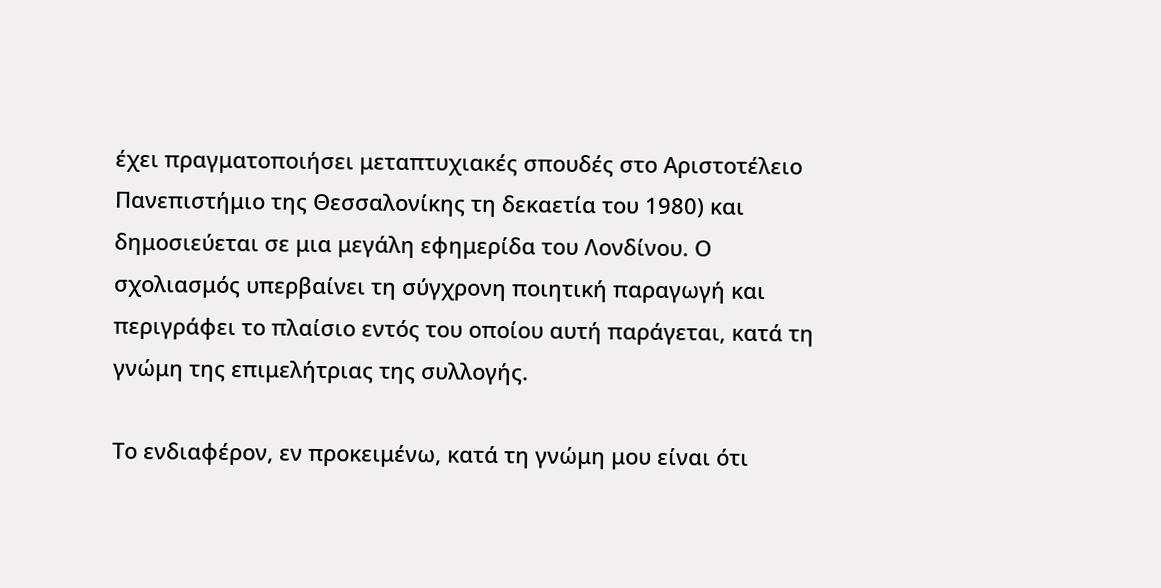έχει πραγματοποιήσει μεταπτυχιακές σπουδές στο Αριστοτέλειο Πανεπιστήμιο της Θεσσαλονίκης τη δεκαετία του 1980) και δημοσιεύεται σε μια μεγάλη εφημερίδα του Λονδίνου. Ο σχολιασμός υπερβαίνει τη σύγχρονη ποιητική παραγωγή και περιγράφει το πλαίσιο εντός του οποίου αυτή παράγεται, κατά τη γνώμη της επιμελήτριας της συλλογής.

Το ενδιαφέρον, εν προκειμένω, κατά τη γνώμη μου είναι ότι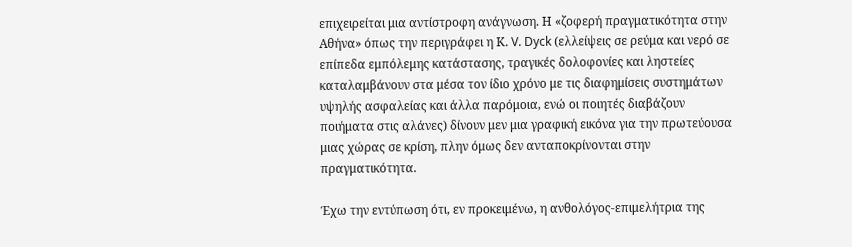επιχειρείται μια αντίστροφη ανάγνωση. Η «ζοφερή πραγματικότητα στην Αθήνα» όπως την περιγράφει η Κ. V. Dyck (ελλείψεις σε ρεύμα και νερό σε επίπεδα εμπόλεμης κατάστασης, τραγικές δολοφονίες και ληστείες καταλαμβάνουν στα μέσα τον ίδιο χρόνο με τις διαφημίσεις συστημάτων υψηλής ασφαλείας και άλλα παρόμοια, ενώ οι ποιητές διαβάζουν ποιήματα στις αλάνες) δίνουν μεν μια γραφική εικόνα για την πρωτεύουσα μιας χώρας σε κρίση, πλην όμως δεν ανταποκρίνονται στην πραγματικότητα.

Έχω την εντύπωση ότι, εν προκειμένω, η ανθολόγος-επιμελήτρια της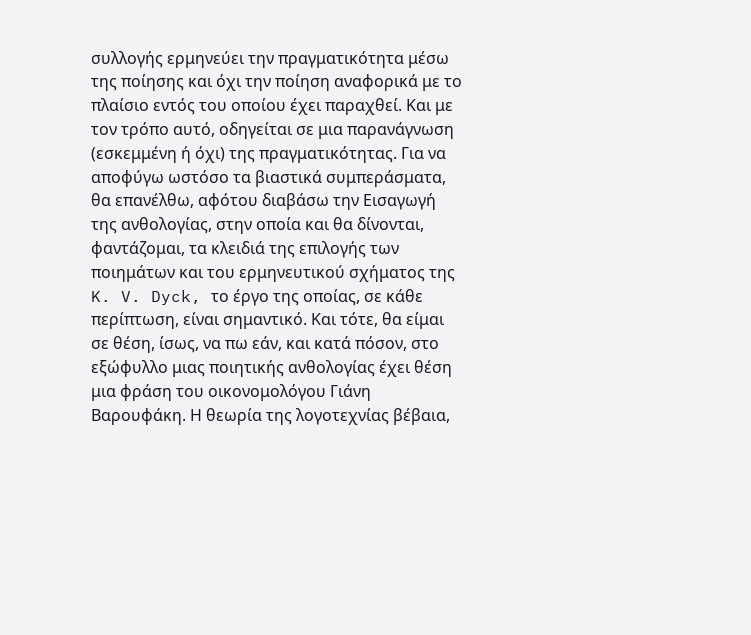συλλογής ερμηνεύει την πραγματικότητα μέσω της ποίησης και όχι την ποίηση αναφορικά με το πλαίσιο εντός του οποίου έχει παραχθεί. Και με τον τρόπο αυτό, οδηγείται σε μια παρανάγνωση (εσκεμμένη ή όχι) της πραγματικότητας. Για να αποφύγω ωστόσο τα βιαστικά συμπεράσματα, θα επανέλθω, αφότου διαβάσω την Εισαγωγή της ανθολογίας, στην οποία και θα δίνονται, φαντάζομαι, τα κλειδιά της επιλογής των ποιημάτων και του ερμηνευτικού σχήματος της K. V. Dyck, το έργο της οποίας, σε κάθε περίπτωση, είναι σημαντικό. Και τότε, θα είμαι σε θέση, ίσως, να πω εάν, και κατά πόσον, στο εξώφυλλο μιας ποιητικής ανθολογίας έχει θέση μια φράση του οικονομολόγου Γιάνη Βαρουφάκη. Η θεωρία της λογοτεχνίας βέβαια,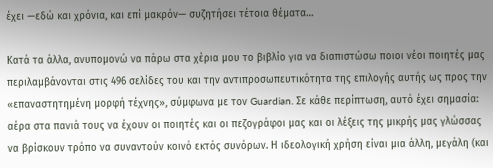έχει —εδώ και χρόνια, και επί μακρόν— συζητήσει τέτοια θέματα…

Κατά τα άλλα, ανυπομονώ να πάρω στα χέρια μου το βιβλίο για να διαπιστώσω ποιοι νέοι ποιητές μας περιλαμβάνονται στις 496 σελίδες του και την αντιπροσωπευτικότητα της επιλογής αυτής ως προς την «επαναστητημένη μορφή τέχνης», σύμφωνα με τον Guardian. Σε κάθε περίπτωση, αυτό έχει σημασία: αέρα στα πανιά τους να έχουν οι ποιητές και οι πεζογράφοι μας και οι λέξεις της μικρής μας γλώσσας να βρίσκουν τρόπο να συναντούν κοινό εκτός συνόρων. Η ιδεολογική χρήση είναι μια άλλη, μεγάλη (και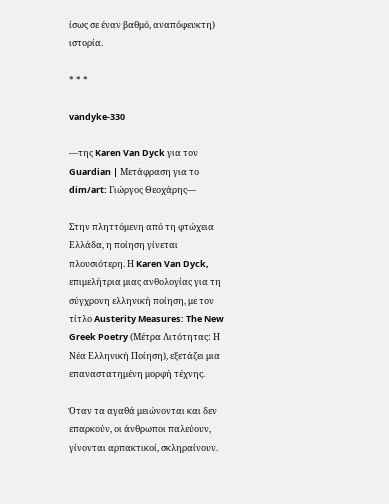ίσως σε έναν βαθμό, αναπόφευκτη) ιστορία.

* * *

vandyke-330

—της Karen Van Dyck για τον Guardian | Μετάφραση για το dim/art: Γιώργος Θεοχάρης—

Στην πληττόμενη από τη φτώχεια Ελλάδα, η ποίηση γίνεται πλουσιότερη. Η Karen Van Dyck, επιμελήτρια μιας ανθολογίας για τη σύγχρονη ελληνική ποίηση, με τον τίτλο Austerity Measures: The New Greek Poetry (Μέτρα Λιτότητας: Η Νέα Ελληνική Ποίηση), εξετάζει μια επαναστατημένη μορφή τέχνης.

Όταν τα αγαθά μειώνονται και δεν επαρκούν, οι άνθρωποι παλεύουν, γίνονται αρπακτικοί, σκληραίνουν.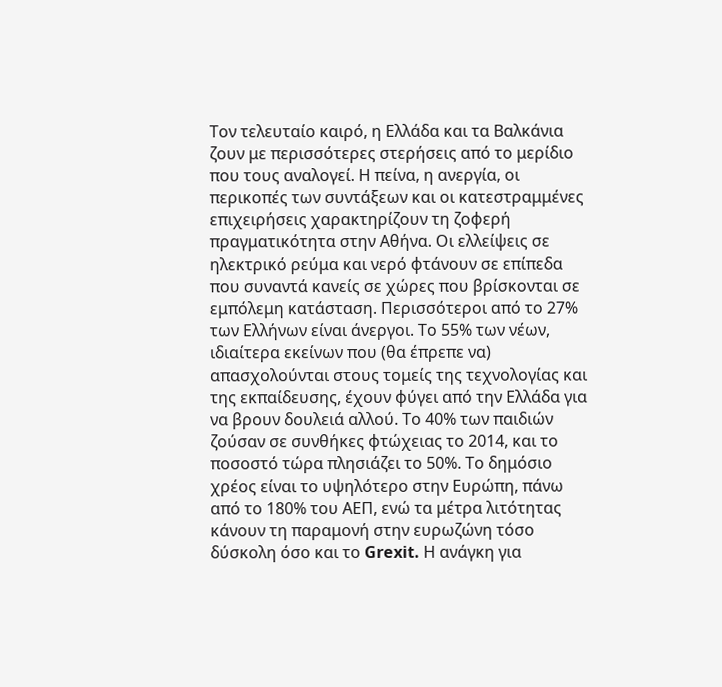Τον τελευταίο καιρό, η Ελλάδα και τα Βαλκάνια ζουν με περισσότερες στερήσεις από το μερίδιο που τους αναλογεί. Η πείνα, η ανεργία, οι περικοπές των συντάξεων και οι κατεστραμμένες επιχειρήσεις χαρακτηρίζουν τη ζοφερή πραγματικότητα στην Αθήνα. Οι ελλείψεις σε ηλεκτρικό ρεύμα και νερό φτάνουν σε επίπεδα που συναντά κανείς σε χώρες που βρίσκονται σε εμπόλεμη κατάσταση. Περισσότεροι από το 27% των Ελλήνων είναι άνεργοι. Το 55% των νέων, ιδιαίτερα εκείνων που (θα έπρεπε να) απασχολούνται στους τομείς της τεχνολογίας και της εκπαίδευσης, έχουν φύγει από την Ελλάδα για να βρουν δουλειά αλλού. Το 40% των παιδιών ζούσαν σε συνθήκες φτώχειας το 2014, και το ποσοστό τώρα πλησιάζει το 50%. Το δημόσιο χρέος είναι το υψηλότερο στην Ευρώπη, πάνω από το 180% του ΑΕΠ, ενώ τα μέτρα λιτότητας κάνουν τη παραμονή στην ευρωζώνη τόσο δύσκολη όσο και το Grexit. Η ανάγκη για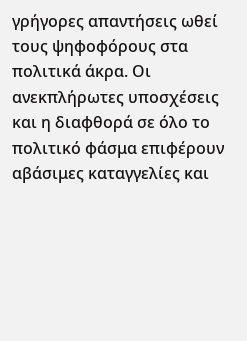γρήγορες απαντήσεις ωθεί τους ψηφοφόρους στα πολιτικά άκρα. Οι ανεκπλήρωτες υποσχέσεις και η διαφθορά σε όλο το πολιτικό φάσμα επιφέρουν αβάσιμες καταγγελίες και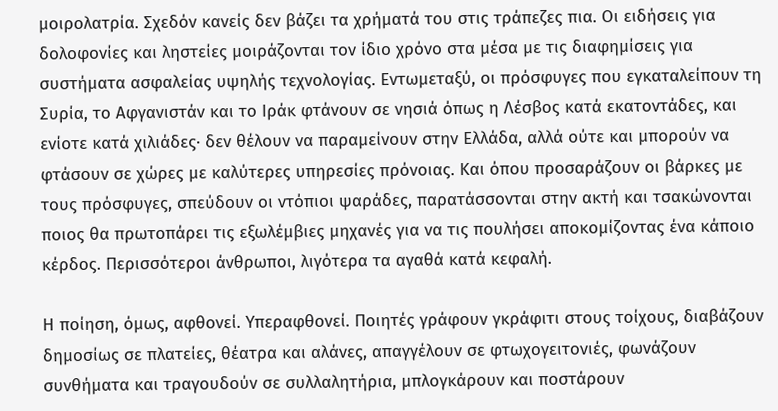μοιρολατρία. Σχεδόν κανείς δεν βάζει τα χρήματά του στις τράπεζες πια. Οι ειδήσεις για δολοφονίες και ληστείες μοιράζονται τον ίδιο χρόνο στα μέσα με τις διαφημίσεις για συστήματα ασφαλείας υψηλής τεχνολογίας. Εντωμεταξύ, οι πρόσφυγες που εγκαταλείπουν τη Συρία, το Αφγανιστάν και το Ιράκ φτάνουν σε νησιά όπως η Λέσβος κατά εκατοντάδες, και ενίοτε κατά χιλιάδες· δεν θέλουν να παραμείνουν στην Ελλάδα, αλλά ούτε και μπορούν να φτάσουν σε χώρες με καλύτερες υπηρεσίες πρόνοιας. Και όπου προσαράζουν οι βάρκες με τους πρόσφυγες, σπεύδουν οι ντόπιοι ψαράδες, παρατάσσονται στην ακτή και τσακώνονται ποιος θα πρωτοπάρει τις εξωλέμβιες μηχανές για να τις πουλήσει αποκομίζοντας ένα κάποιο κέρδος. Περισσότεροι άνθρωποι, λιγότερα τα αγαθά κατά κεφαλή.

Η ποίηση, όμως, αφθονεί. Υπεραφθονεί. Ποιητές γράφουν γκράφιτι στους τοίχους, διαβάζουν δημοσίως σε πλατείες, θέατρα και αλάνες, απαγγέλουν σε φτωχογειτονιές, φωνάζουν συνθήματα και τραγουδούν σε συλλαλητήρια, μπλογκάρουν και ποστάρουν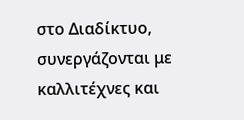στο Διαδίκτυο, συνεργάζονται με καλλιτέχνες και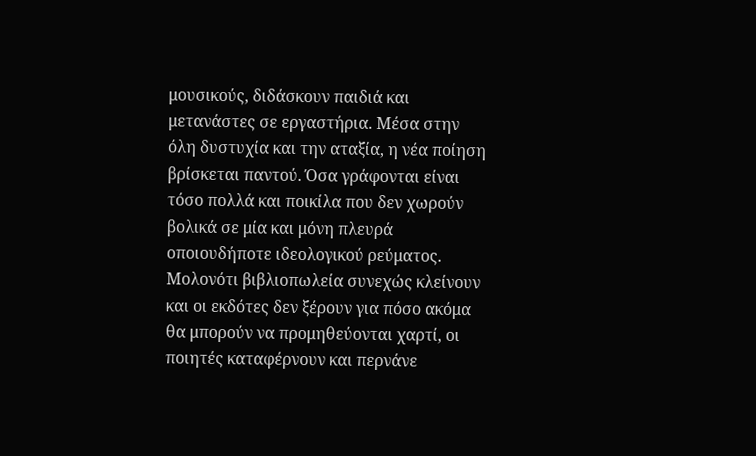μουσικούς, διδάσκουν παιδιά και μετανάστες σε εργαστήρια. Μέσα στην όλη δυστυχία και την αταξία, η νέα ποίηση βρίσκεται παντού. Όσα γράφονται είναι τόσο πολλά και ποικίλα που δεν χωρούν βολικά σε μία και μόνη πλευρά οποιουδήποτε ιδεολογικού ρεύματος. Μολονότι βιβλιοπωλεία συνεχώς κλείνουν και οι εκδότες δεν ξέρουν για πόσο ακόμα θα μπορούν να προμηθεύονται χαρτί, οι ποιητές καταφέρνουν και περνάνε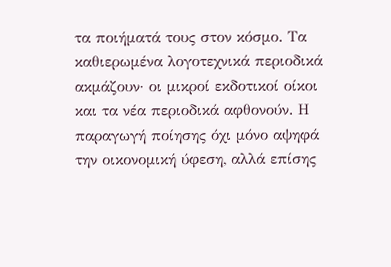τα ποιήματά τους στον κόσμο. Τα καθιερωμένα λογοτεχνικά περιοδικά ακμάζουν· οι μικροί εκδοτικοί οίκοι και τα νέα περιοδικά αφθονούν. Η παραγωγή ποίησης όχι μόνο αψηφά την οικονομική ύφεση, αλλά επίσης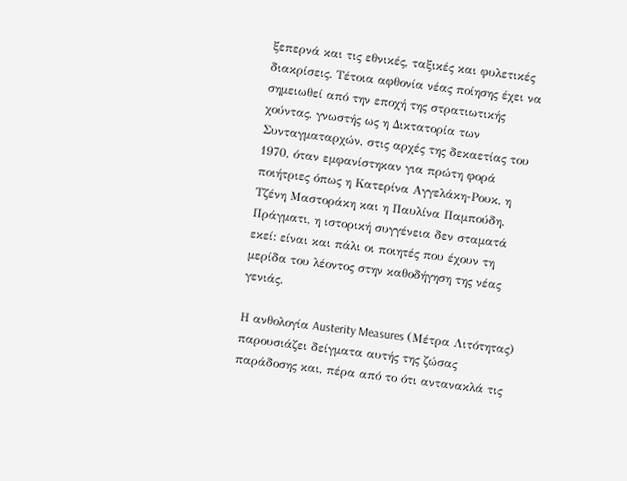ξεπερνά και τις εθνικές, ταξικές και φυλετικές διακρίσεις. Τέτοια αφθονία νέας ποίησης έχει να σημειωθεί από την εποχή της στρατιωτικής χούντας, γνωστής ως η Δικτατορία των Συνταγματαρχών, στις αρχές της δεκαετίας του 1970, όταν εμφανίστηκαν για πρώτη φορά ποιήτριες όπως η Κατερίνα Αγγελάκη-Ρουκ, η Τζένη Μαστοράκη και η Παυλίνα Παμπούδη. Πράγματι, η ιστορική συγγένεια δεν σταματά εκεί: είναι και πάλι οι ποιητές που έχουν τη μερίδα του λέοντος στην καθοδήγηση της νέας γενιάς.

Η ανθολογία Austerity Measures (Μέτρα Λιτότητας) παρουσιάζει δείγματα αυτής της ζώσας παράδοσης και, πέρα από το ότι αντανακλά τις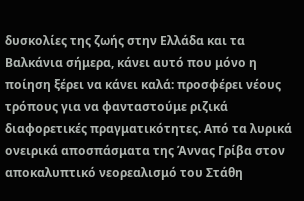δυσκολίες της ζωής στην Ελλάδα και τα Βαλκάνια σήμερα, κάνει αυτό που μόνο η ποίηση ξέρει να κάνει καλά: προσφέρει νέους τρόπους για να φανταστούμε ριζικά διαφορετικές πραγματικότητες. Από τα λυρικά ονειρικά αποσπάσματα της Άννας Γρίβα στον αποκαλυπτικό νεορεαλισμό του Στάθη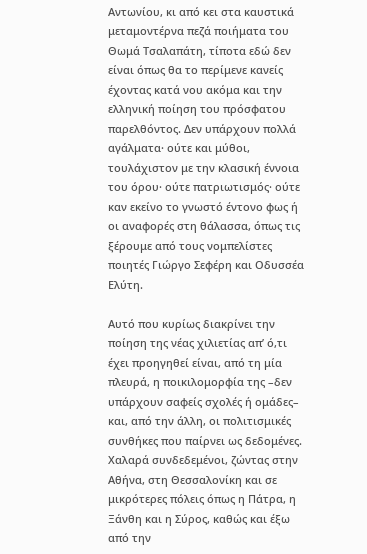Αντωνίου, κι από κει στα καυστικά μεταμοντέρνα πεζά ποιήματα του Θωμά Τσαλαπάτη, τίποτα εδώ δεν είναι όπως θα το περίμενε κανείς έχοντας κατά νου ακόμα και την ελληνική ποίηση του πρόσφατου παρελθόντος. Δεν υπάρχουν πολλά αγάλματα· ούτε και μύθοι, τουλάχιστον με την κλασική έννοια του όρου· ούτε πατριωτισμός· ούτε καν εκείνο το γνωστό έντονο φως ή οι αναφορές στη θάλασσα, όπως τις ξέρουμε από τους νομπελίστες ποιητές Γιώργο Σεφέρη και Οδυσσέα Ελύτη.

Αυτό που κυρίως διακρίνει την ποίηση της νέας χιλιετίας απ’ ό,τι έχει προηγηθεί είναι, από τη μία πλευρά, η ποικιλομορφία της –δεν υπάρχουν σαφείς σχολές ή ομάδες– και, από την άλλη, οι πολιτισμικές συνθήκες που παίρνει ως δεδομένες. Χαλαρά συνδεδεμένοι, ζώντας στην Αθήνα, στη Θεσσαλονίκη και σε μικρότερες πόλεις όπως η Πάτρα, η Ξάνθη και η Σύρος, καθώς και έξω από την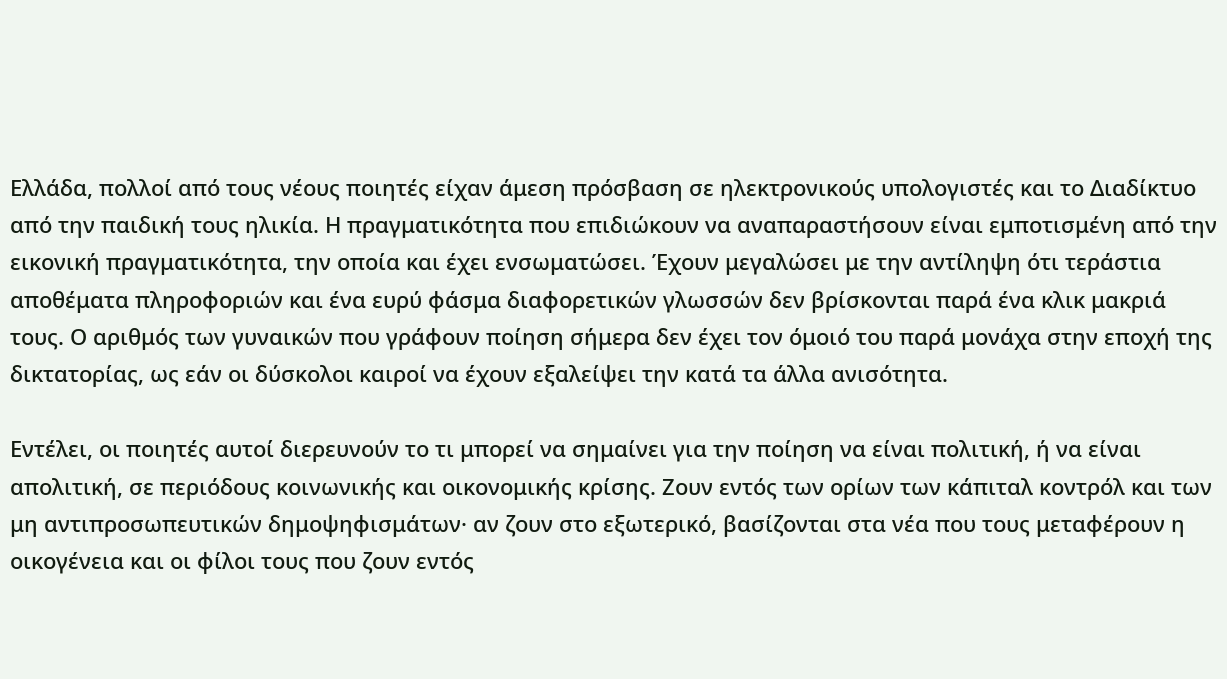Ελλάδα, πολλοί από τους νέους ποιητές είχαν άμεση πρόσβαση σε ηλεκτρονικούς υπολογιστές και το Διαδίκτυο από την παιδική τους ηλικία. Η πραγματικότητα που επιδιώκουν να αναπαραστήσουν είναι εμποτισμένη από την εικονική πραγματικότητα, την οποία και έχει ενσωματώσει. Έχουν μεγαλώσει με την αντίληψη ότι τεράστια αποθέματα πληροφοριών και ένα ευρύ φάσμα διαφορετικών γλωσσών δεν βρίσκονται παρά ένα κλικ μακριά τους. Ο αριθμός των γυναικών που γράφουν ποίηση σήμερα δεν έχει τον όμοιό του παρά μονάχα στην εποχή της δικτατορίας, ως εάν οι δύσκολοι καιροί να έχουν εξαλείψει την κατά τα άλλα ανισότητα.

Εντέλει, οι ποιητές αυτοί διερευνούν το τι μπορεί να σημαίνει για την ποίηση να είναι πολιτική, ή να είναι απολιτική, σε περιόδους κοινωνικής και οικονομικής κρίσης. Ζουν εντός των ορίων των κάπιταλ κοντρόλ και των μη αντιπροσωπευτικών δημοψηφισμάτων· αν ζουν στο εξωτερικό, βασίζονται στα νέα που τους μεταφέρουν η οικογένεια και οι φίλοι τους που ζουν εντός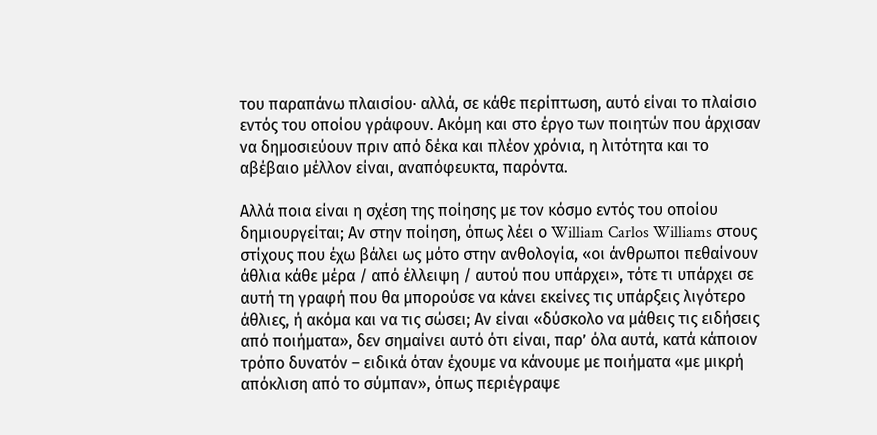του παραπάνω πλαισίου· αλλά, σε κάθε περίπτωση, αυτό είναι το πλαίσιο εντός του οποίου γράφουν. Ακόμη και στο έργο των ποιητών που άρχισαν να δημοσιεύουν πριν από δέκα και πλέον χρόνια, η λιτότητα και το αβέβαιο μέλλον είναι, αναπόφευκτα, παρόντα.

Αλλά ποια είναι η σχέση της ποίησης με τον κόσμο εντός του οποίου δημιουργείται; Αν στην ποίηση, όπως λέει ο William Carlos Williams στους στίχους που έχω βάλει ως μότο στην ανθολογία, «οι άνθρωποι πεθαίνουν άθλια κάθε μέρα / από έλλειψη / αυτού που υπάρχει», τότε τι υπάρχει σε αυτή τη γραφή που θα μπορούσε να κάνει εκείνες τις υπάρξεις λιγότερο άθλιες, ή ακόμα και να τις σώσει; Αν είναι «δύσκολο να μάθεις τις ειδήσεις από ποιήματα», δεν σημαίνει αυτό ότι είναι, παρ’ όλα αυτά, κατά κάποιον τρόπο δυνατόν – ειδικά όταν έχουμε να κάνουμε με ποιήματα «με μικρή απόκλιση από το σύμπαν», όπως περιέγραψε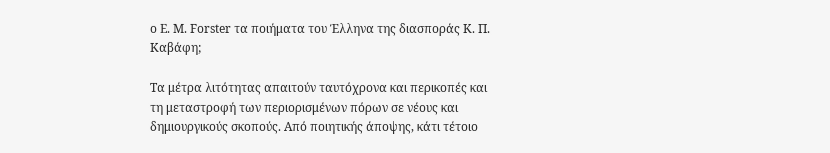ο E. M. Forster τα ποιήματα του Έλληνα της διασποράς Κ. Π. Καβάφη;

Τα μέτρα λιτότητας απαιτούν ταυτόχρονα και περικοπές και τη μεταστροφή των περιορισμένων πόρων σε νέους και δημιουργικούς σκοπούς. Από ποιητικής άποψης, κάτι τέτοιο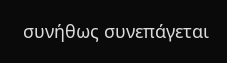συνήθως συνεπάγεται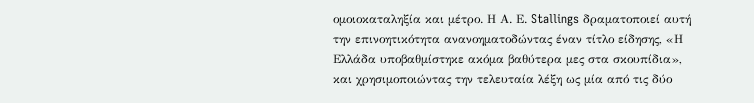ομοιοκαταληξία και μέτρο. Η Α. Ε. Stallings δραματοποιεί αυτή την επινοητικότητα ανανοηματοδώντας έναν τίτλο είδησης, «Η Ελλάδα υποβαθμίστηκε ακόμα βαθύτερα μες στα σκουπίδια», και χρησιμοποιώντας την τελευταία λέξη ως μία από τις δύο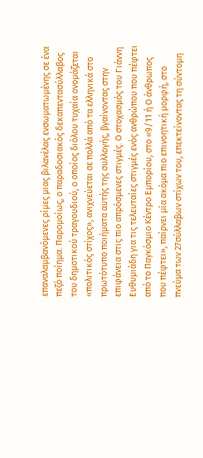επαναλαμβανόμενες ρίμες μιας βιλανέλας ενσωματωμένης σε ένα πεζό ποίημα. Παρομοίως, ο παραδοσιακός δεκαπεντασύλλαβος του δημοτικού τραγουδιού, ο οποίος διόλου τυχαία ονομάζεται «πολιτικός στίχος», ανιχνεύεται σε πολλά από τα ελληνικά στο πρωτότυπο ποιήματα αυτής της συλλογής, βγαίνοντας στην επιφάνεια στις πιο απρόσμενες στιγμές. Ο στοχασμός του Γιάννη Ευθυμιάδη για τις τελευταίες στιγμές ενός ανθρώπου που πέφτει από το Παγκόσμιο Κέντρο Εμπορίου, στο «9/11 ή Ο άνθρωπος που πέφτει», παίρνει μία ακόμα πιο επινοητική μορφή, στο πνεύμα των 27σύλλαβων στίχων του, επεκτείνοντας τη σύντομη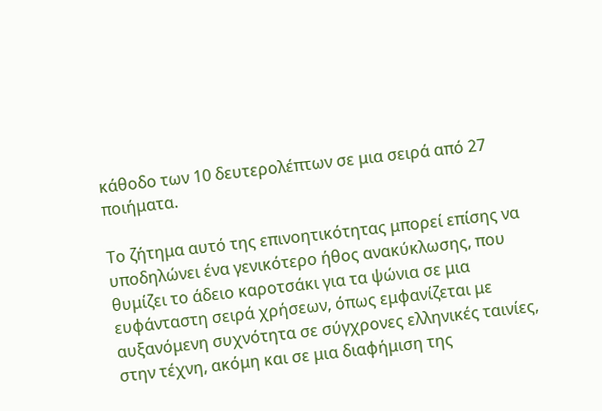κάθοδο των 10 δευτερολέπτων σε μια σειρά από 27 ποιήματα.

Το ζήτημα αυτό της επινοητικότητας μπορεί επίσης να υποδηλώνει ένα γενικότερο ήθος ανακύκλωσης, που θυμίζει το άδειο καροτσάκι για τα ψώνια σε μια ευφάνταστη σειρά χρήσεων, όπως εμφανίζεται με αυξανόμενη συχνότητα σε σύγχρονες ελληνικές ταινίες, στην τέχνη, ακόμη και σε μια διαφήμιση της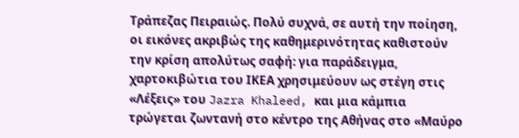Τράπεζας Πειραιώς. Πολύ συχνά, σε αυτή την ποίηση, οι εικόνες ακριβώς της καθημερινότητας καθιστούν την κρίση απολύτως σαφή: για παράδειγμα, χαρτοκιβώτια του ΙΚΕΑ χρησιμεύουν ως στέγη στις «Λέξεις» του Jazra Khaleed, και μια κάμπια τρώγεται ζωντανή στο κέντρο της Αθήνας στο «Μαύρο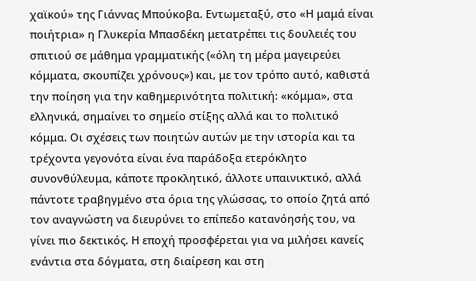χαϊκού» της Γιάννας Μπούκοβα. Εντωμεταξύ, στο «Η μαμά είναι ποιήτρια» η Γλυκερία Μπασδέκη μετατρέπει τις δουλειές του σπιτιού σε μάθημα γραμματικής («όλη τη μέρα μαγειρεύει κόμματα, σκουπίζει χρόνους») και, με τον τρόπο αυτό, καθιστά την ποίηση για την καθημερινότητα πολιτική: «κόμμα», στα ελληνικά, σημαίνει το σημείο στίξης αλλά και το πολιτικό κόμμα. Οι σχέσεις των ποιητών αυτών με την ιστορία και τα τρέχοντα γεγονότα είναι ένα παράδοξα ετερόκλητο συνονθύλευμα, κάποτε προκλητικό, άλλοτε υπαινικτικό, αλλά πάντοτε τραβηγμένο στα όρια της γλώσσας, το οποίο ζητά από τον αναγνώστη να διευρύνει το επίπεδο κατανόησής του, να γίνει πιο δεκτικός. Η εποχή προσφέρεται για να μιλήσει κανείς ενάντια στα δόγματα, στη διαίρεση και στη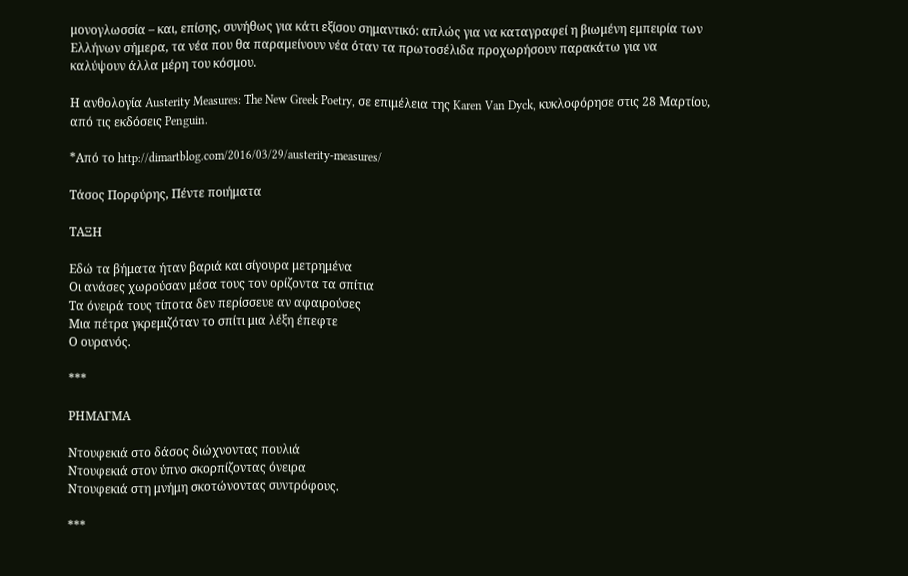μονογλωσσία – και, επίσης, συνήθως για κάτι εξίσου σημαντικό: απλώς για να καταγραφεί η βιωμένη εμπειρία των Ελλήνων σήμερα, τα νέα που θα παραμείνουν νέα όταν τα πρωτοσέλιδα προχωρήσουν παρακάτω για να καλύψουν άλλα μέρη του κόσμου.

Η ανθολογία Austerity Measures: The New Greek Poetry, σε επιμέλεια της Karen Van Dyck, κυκλοφόρησε στις 28 Μαρτίου, από τις εκδόσεις Penguin.

*Από το http://dimartblog.com/2016/03/29/austerity-measures/

Τάσος Πορφύρης, Πέντε ποιήματα

ΤΑΞΗ

Εδώ τα βήματα ήταν βαριά και σίγουρα μετρημένα
Οι ανάσες χωρούσαν μέσα τους τον ορίζοντα τα σπίτια
Τα όνειρά τους τίποτα δεν περίσσευε αν αφαιρούσες
Μια πέτρα γκρεμιζόταν το σπίτι μια λέξη έπεφτε
Ο ουρανός.

***

ΡΗΜΑΓΜΑ

Ντουφεκιά στο δάσος διώχνοντας πουλιά
Ντουφεκιά στον ύπνο σκορπίζοντας όνειρα
Ντουφεκιά στη μνήμη σκοτώνοντας συντρόφους.

***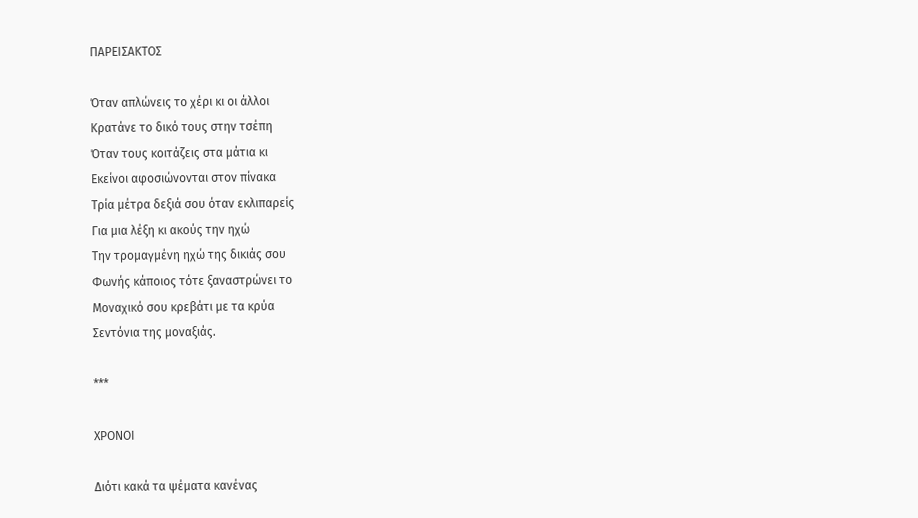ΠΑΡΕΙΣΑΚΤΟΣ

Όταν απλώνεις το χέρι κι οι άλλοι
Κρατάνε το δικό τους στην τσέπη
Όταν τους κοιτάζεις στα μάτια κι
Εκείνοι αφοσιώνονται στον πίνακα
Τρία μέτρα δεξιά σου όταν εκλιπαρείς
Για μια λέξη κι ακούς την ηχώ
Την τρομαγμένη ηχώ της δικιάς σου
Φωνής κάποιος τότε ξαναστρώνει το
Μοναχικό σου κρεβάτι με τα κρύα
Σεντόνια της μοναξιάς.

***

ΧΡΟΝΟΙ

Διότι κακά τα ψέματα κανένας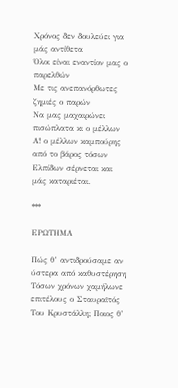Χρόνος δεν δουλεύει για μάς αντίθετα
Όλοι είναι εναντίον μας ο παρελθών
Με τις ανεπανόρθωτες ζημιές ο παρών
Να μας μαχαιρώνει πισώπλατα κι ο μέλλων
Α! ο μέλλων καμπούρης από το βάρος τόσων
Ελπίδων σέρνεται και μάς καταριέται.

***

ΕΡΩΤΗΜΑ

Πώς θ’ αντιδρούσαμε αν ύστερα από καθυστέρηση
Τόσων χρόνων χαμήλωνε επιτέλους ο Σταυραϊτός
Του Κρυστάλλη; Ποιος θ’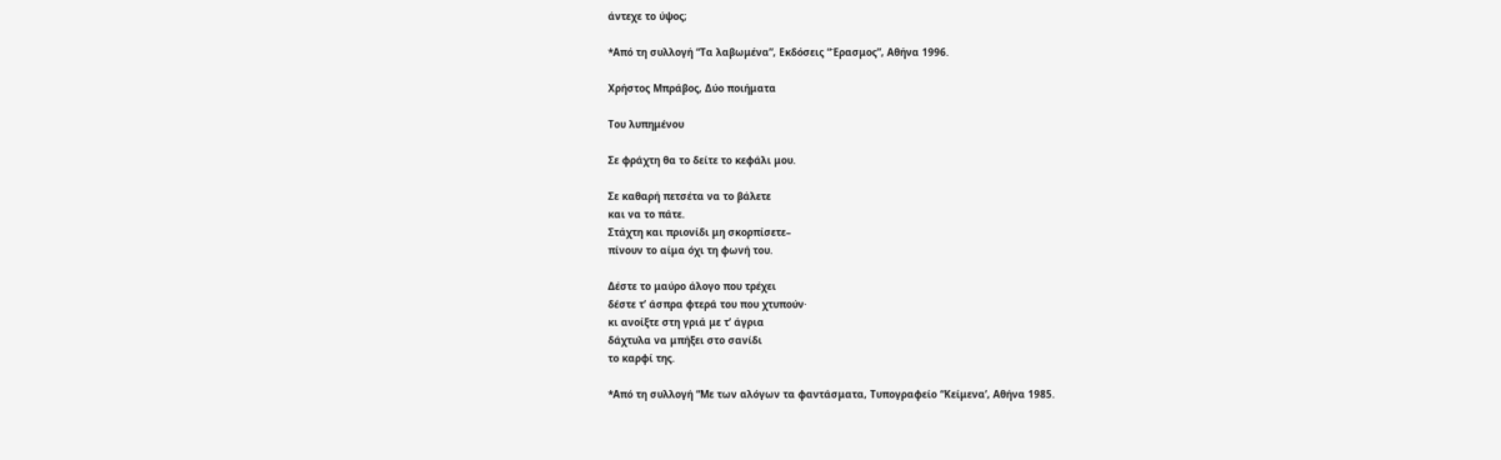άντεχε το ύψος;

*Από τη συλλογή “Τα λαβωμένα”, Εκδόσεις “Έρασμος”, Αθήνα 1996.

Χρήστος Μπράβος, Δύο ποιήματα

Του λυπημένου

Σε φράχτη θα το δείτε το κεφάλι μου.

Σε καθαρή πετσέτα να το βάλετε
και να το πάτε.
Στάχτη και πριονίδι μη σκορπίσετε–
πίνουν το αίμα όχι τη φωνή του.

Δέστε το μαύρο άλογο που τρέχει
δέστε τ’ άσπρα φτερά του που χτυπούν·
κι ανοίξτε στη γριά με τ’ άγρια
δάχτυλα να μπήξει στο σανίδι
το καρφί της.

*Από τη συλλογή “Με των αλόγων τα φαντάσματα, Τυπογραφείο “Κείμενα’, Αθήνα 1985.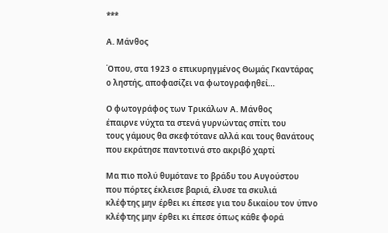***

Α. Μάνθος

Όπου, στα 1923 ο επικυρηγμένος Θωμάς Γκαντάρας
ο ληστής, αποφασίζει να φωτογραφηθεί…

Ο φωτογράφος των Τρικάλων Α. Μάνθος
έπαιρνε νύχτα τα στενά γυρνώντας σπίτι του
τους γάμους θα σκεφτότανε αλλά και τους θανάτους
που εκράτησε παντοτινά στο ακριβό χαρτί

Μα πιο πολύ θυμότανε το βράδυ του Αυγούστου
που πόρτες έκλεισε βαριά, έλυσε τα σκυλιά
κλέφτης μην έρθει κι έπεσε για του δικαίου τον ύπνο
κλέφτης μην έρθει κι έπεσε όπως κάθε φορά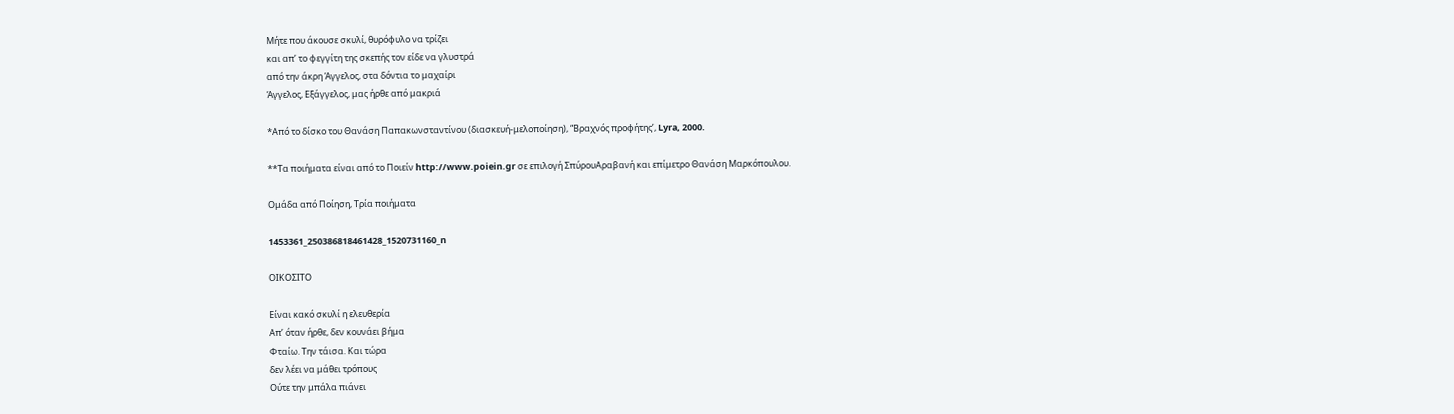Μήτε που άκουσε σκυλί, θυρόφυλο να τρίζει
και απ’ το φεγγίτη της σκεπής τον είδε να γλυστρά
από την άκρη Άγγελος, στα δόντια το μαχαίρι
Άγγελος, Εξάγγελος, μας ήρθε από μακριά

*Από το δίσκο του Θανάση Παπακωνσταντίνου (διασκευή-μελοποίηση), “Βραχνός προφήτης’, Lyra, 2000.

**Τα ποιήματα είναι από το Ποιείν http://www.poiein.gr σε επιλογή ΣπύρουΑραβανή και επίμετρο Θανάση Μαρκόπουλου.

Ομάδα από Ποίηση, Τρία ποιήματα

1453361_250386818461428_1520731160_n

ΟΙΚΟΣΙΤΟ

Είναι κακό σκυλί η ελευθερία
Απ’ όταν ήρθε, δεν κουνάει βήμα
Φταίω. Την τάισα. Και τώρα
δεν λέει να μάθει τρόπους
Ούτε την μπάλα πιάνει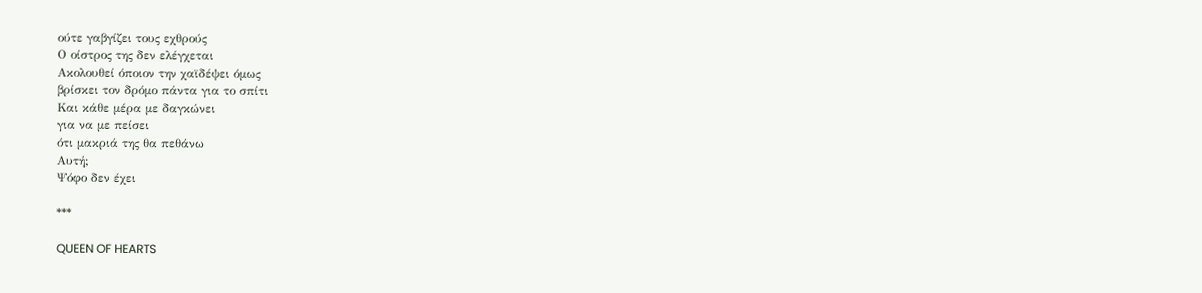ούτε γαβγίζει τους εχθρούς
Ο οίστρος της δεν ελέγχεται
Ακολουθεί όποιον την χαϊδέψει όμως
βρίσκει τον δρόμο πάντα για το σπίτι
Και κάθε μέρα με δαγκώνει
για να με πείσει
ότι μακριά της θα πεθάνω
Αυτή;
Ψόφο δεν έχει

***

QUEEN OF HEARTS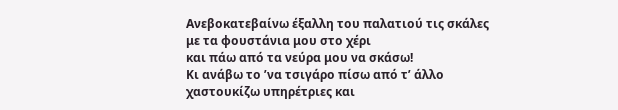Ανεβοκατεβαίνω έξαλλη του παλατιού τις σκάλες
με τα φουστάνια μου στο χέρι
και πάω από τα νεύρα μου να σκάσω!
Κι ανάβω το ’να τσιγάρο πίσω από τ’ άλλο
χαστουκίζω υπηρέτριες και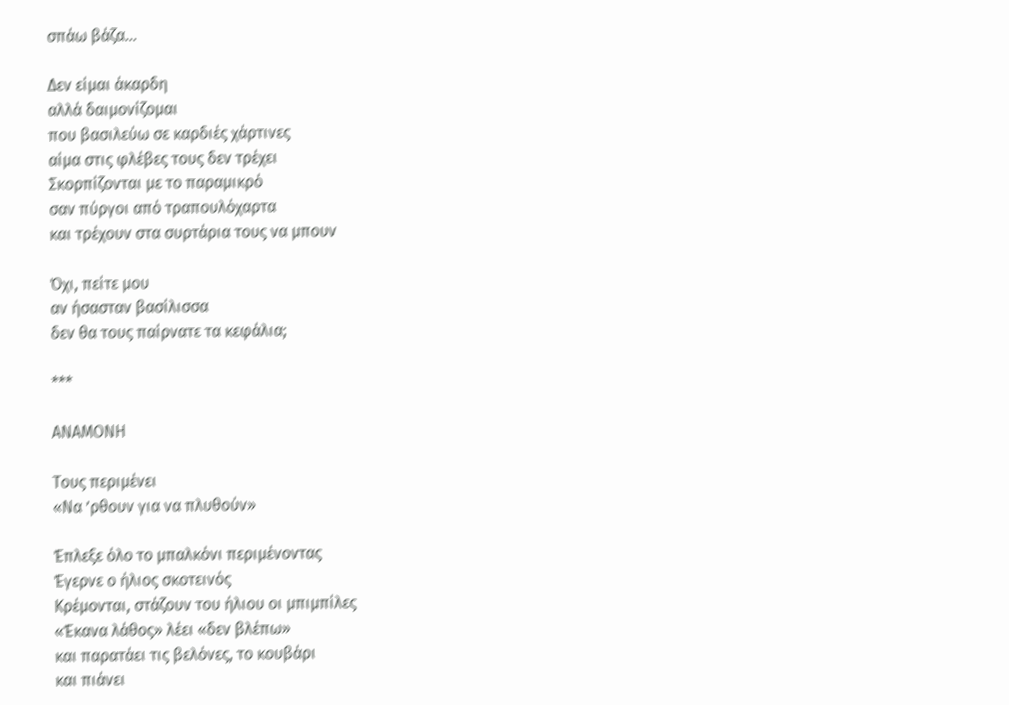σπάω βάζα…

Δεν είμαι άκαρδη
αλλά δαιμονίζομαι
που βασιλεύω σε καρδιές χάρτινες
αίμα στις φλέβες τους δεν τρέχει
Σκορπίζονται με το παραμικρό
σαν πύργοι από τραπουλόχαρτα
και τρέχουν στα συρτάρια τους να μπουν

Όχι, πείτε μου
αν ήσασταν βασίλισσα
δεν θα τους παίρνατε τα κεφάλια;

***

ΑΝΑΜΟΝΗ

Τους περιμένει
«Να ’ρθουν για να πλυθούν»

Έπλεξε όλο το μπαλκόνι περιμένοντας
Έγερνε ο ήλιος σκοτεινός
Κρέμονται, στάζουν του ήλιου οι μπιμπίλες
«Έκανα λάθος» λέει «δεν βλέπω»
και παρατάει τις βελόνες, το κουβάρι
και πιάνει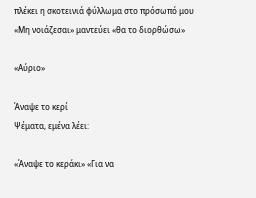πλέκει η σκοτεινιά φύλλωμα στο πρόσωπό μου
«Μη νοιάζεσαι» μαντεύει «θα το διορθώσω»

«Αύριο»

Άναψε το κερί
Ψέματα, εμένα λέει:

«Άναψε το κεράκι» «Για να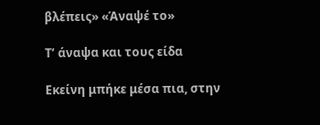βλέπεις» «Άναψέ το»

Τ’ άναψα και τους είδα

Εκείνη μπήκε μέσα πια, στην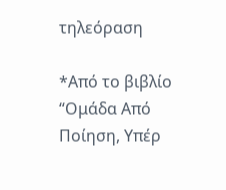τηλεόραση

*Από το βιβλίο “Ομάδα Από Ποίηση, Υπέρ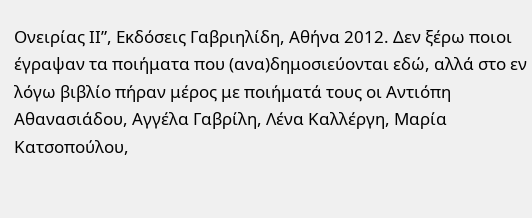Ονειρίας ΙΙ”, Εκδόσεις Γαβριηλίδη, Αθήνα 2012. Δεν ξέρω ποιοι έγραψαν τα ποιήματα που (ανα)δημοσιεύονται εδώ, αλλά στο εν λόγω βιβλίο πήραν μέρος με ποιήματά τους οι Αντιόπη Αθανασιάδου, Αγγέλα Γαβρίλη, Λένα Καλλέργη, Μαρία Κατσοπούλου,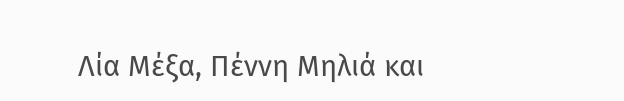Λία Μέξα, Πέννη Μηλιά και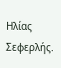Ηλίας Σεφερλής.